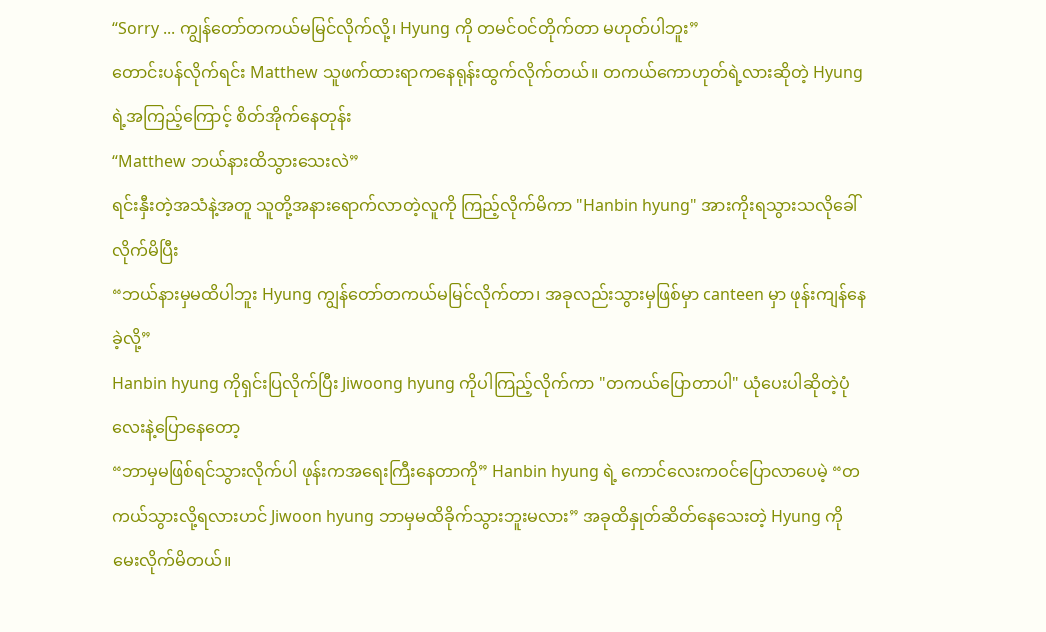“Sorry ... ကျွန်တော်တကယ်မမြင်လိုက်လို့၊ Hyung ကို တမင်ဝင်တိုက်တာ မဟုတ်ပါဘူး”
တောင်းပန်လိုက်ရင်း Matthew သူဖက်ထားရာကနေရုန်းထွက်လိုက်တယ်။ တကယ်ကောဟုတ်ရဲ့လားဆိုတဲ့ Hyung ရဲ့အကြည့်ကြောင့် စိတ်အိုက်နေတုန်း
“Matthew ဘယ်နားထိသွားသေးလဲ”
ရင်းနှီးတဲ့အသံနဲ့အတူ သူတို့အနားရောက်လာတဲ့လူကို ကြည့်လိုက်မိကာ "Hanbin hyung" အားကိုးရသွားသလိုခေါ်လိုက်မိပြီး
“ဘယ်နားမှမထိပါဘူး Hyung ကျွန်တော်တကယ်မမြင်လိုက်တာ၊ အခုလည်းသွားမှဖြစ်မှာ canteen မှာ ဖုန်းကျန်နေခဲ့လို့”
Hanbin hyung ကိုရှင်းပြလိုက်ပြီး Jiwoong hyung ကိုပါကြည့်လိုက်ကာ "တကယ်ပြောတာပါ" ယုံပေးပါဆိုတဲ့ပုံလေးနဲ့ပြောနေတော့
“ဘာမှမဖြစ်ရင်သွားလိုက်ပါ ဖုန်းကအရေးကြီးနေတာကို” Hanbin hyung ရဲ့ ကောင်လေးကဝင်ပြောလာပေမဲ့ “တကယ်သွားလို့ရလားဟင် Jiwoon hyung ဘာမှမထိခိုက်သွားဘူးမလား” အခုထိနှုတ်ဆိတ်နေသေးတဲ့ Hyung ကို မေးလိုက်မိတယ်။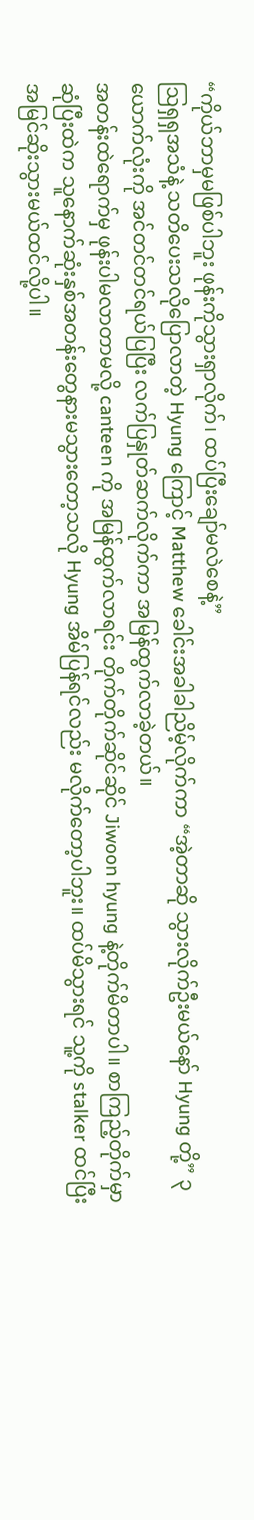“ကိုယ်ဘာမှမဖြစ်ပါဘူး ဖုန်းကိုသွားရှာလိုက်၊ ထပ်ပြီးချော်မလဲစေနဲ့”
ဩရှရှအသံနဲ့ သတိပေးသလိုပြောလာတဲ့ Hyung ကြောင့် Matthew ခေါင်းအခါခါညိမ့်လိုက်ကာ “အဲ့တာဆို သွားလိုက်ဦးမယ်နော် Hyung တို့” ၃ယောက်လုံးကို အင်တင်တင်ရယ်ပြပြီး လက်ပြနှုတ်ဆက်လိုက်ကာ အမြန်ထွက်လာခဲ့တယ်။
အတန်းထဲရောက်မှ ဖုန်းပါမလာတာမလို့ canteen ကို အမြန်ထွက်လာရင်း တိုက်တိုက်ဆိုင်ဆိုင် Jiwoon hyung နဲ့တိုက်မိတာပါ။ စာကြည့်တိုက်မှာဆုံပြီးထဲက သူနောက်ဆုံးနှစ်အတန်းတွေနားမသွားတော့သလို Hyung အိမ်ပြန်ရင်လည်း မလိုက်တော့ပါဘူး။ ထပ်မိသွားရင် သူ့ကို stalker ထင်ပြီး အမြင်ဆိုးသွားမယ်ထင်လို့ပါ။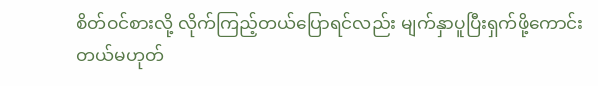စိတ်ဝင်စားလို့ လိုက်ကြည့်တယ်ပြောရင်လည်း မျက်နှာပူပြီးရှက်ဖို့ကောင်းတယ်မဟုတ်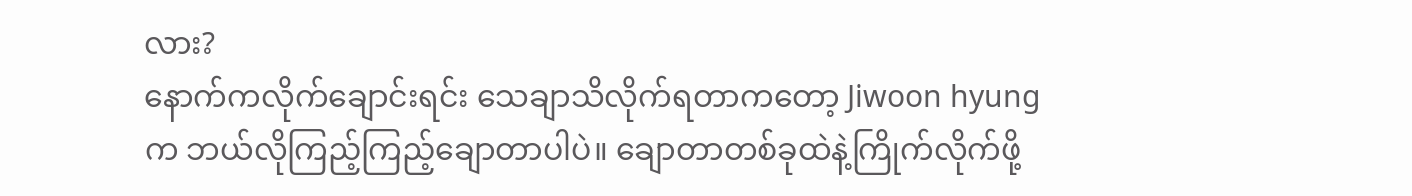လား?
နောက်ကလိုက်ချောင်းရင်း သေချာသိလိုက်ရတာကတော့ Jiwoon hyung က ဘယ်လိုကြည့်ကြည့်ချောတာပါပဲ။ ချောတာတစ်ခုထဲနဲ့ကြိုက်လိုက်ဖို့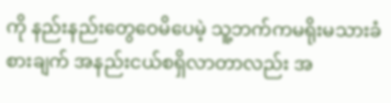ကို နည်းနည်းတွေဝေမိပေမဲ့ သူ့ဘက်ကမရိုးမသားခံစားချက် အနည်းငယ်စရှိလာတာလည်း အ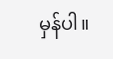မှန်ပါ။